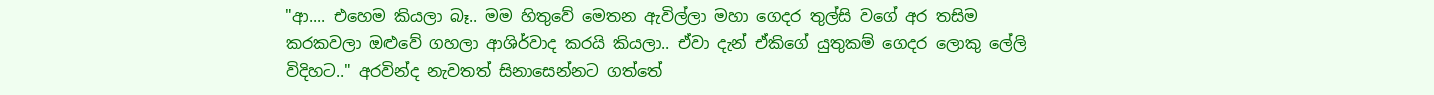"ආ.... එහෙම කියලා බෑ.. මම හිතුවේ මෙතන ඇවිල්ලා මහා ගෙදර තුල්සි වගේ අර තසිම කරකවලා ඔළුවේ ගහලා ආශිර්වාද කරයි කියලා.. ඒවා දැන් ඒකිගේ යුතුකම් ගෙදර ලොකු ලේලි විදිහට.." අරවින්ද නැවතත් සිනාසෙන්නට ගත්තේ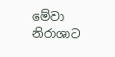මේවා නිරාශාට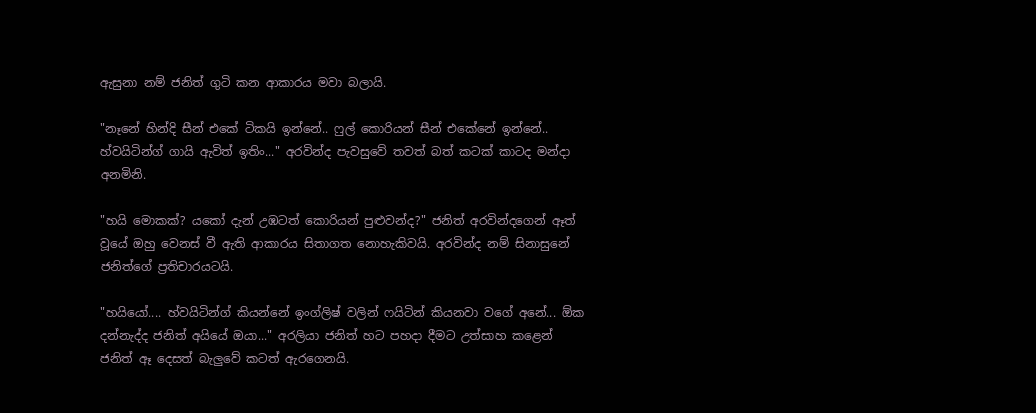ඇසුනා නම් ජනිත් ගුටි කන ආකාරය මවා බලායි.

"නෑනේ හින්දි සීන් එකේ ටිකයි ඉන්නේ.. ෆුල් කොරියන් සීන් එකේනේ ඉන්නේ.. හ්වයිටින්ග් ගායි ඇවිත් ඉතිං..." අරවින්ද පැවසුවේ තවත් බත් කටක් කාටද මන්දා අනමිනි.

"හයි මොකක්? යකෝ දැන් උඹටත් කොරියන් පුළුවන්ද?" ජනිත් අරවින්දගෙන් ඈත් වූයේ ඔහු වෙනස් වී ඇති ආකාරය සිතාගත නොහැකිවයි. අරවින්ද නම් සිනාසුනේ ජනිත්ගේ ප්‍රතිචාරයටයි.

"හයියෝ.... හ්වයිටින්ග් කියන්නේ ඉංග්ලිෂ් වලින් ෆයිටින් කියනවා වගේ අනේ... ඕක දන්නැද්ද ජනිත් අයියේ ඔයා..." අරලියා ජනිත් හට පහදා දීමට උත්සාහ කළෙන් ජනිත් ඈ දෙසත් බැලුවේ කටත් ඇරගෙනයි.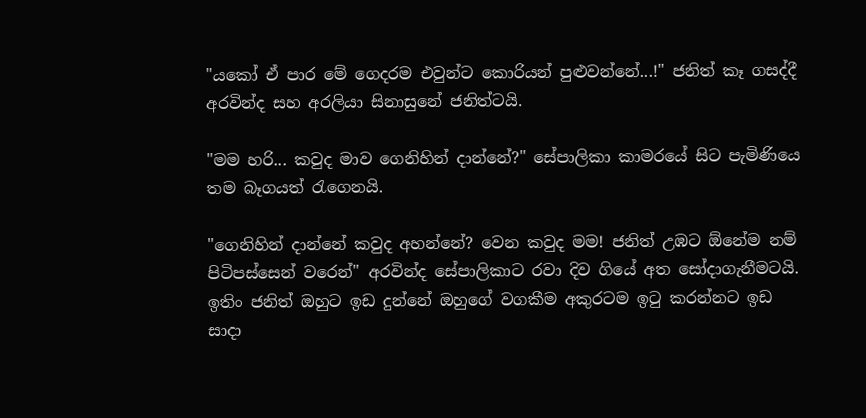"යකෝ ඒ පාර මේ ගෙදරම එවුන්ට කොරියන් පුළුවන්නේ...!" ජනිත් කෑ ගසද්දී අරවින්ද සහ අරලියා සිනාසුනේ ජනිත්ටයි.

"මම හරි... කවුද මාව ගෙනිහින් දාන්නේ?" සේපාලිකා කාමරයේ සිට පැමිණියෙ තම බෑගයත් රැගෙනයි.

"ගෙනිහින් දාන්නේ කවුද අහන්නේ? වෙන කවුද මම! ජනිත් උඹට ඕනේම නම් පිටිපස්සෙන් වරෙන්" අරවින්ද සේපාලිකාට රවා දිව ගියේ අත සෝදාගැනීමටයි. ඉතිං ජනිත් ඔහුට ඉඩ දුන්නේ ඔහුගේ වගකීම අකුරටම ඉටු කරන්නට ඉඩ සාදා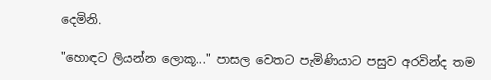දෙමිනි.

"හොඳට ලියන්න ලොකූ..." පාසල වෙතට පැමිණියාට පසුව අරවින්ද තම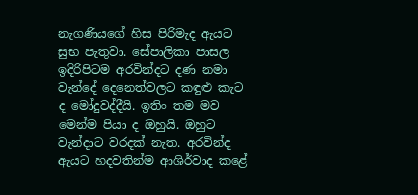නැගණියගේ හිස පිරිමැද ඇයට සුභ පැතුවා. සේපාලිකා පාසල ඉදිරිපිටම අරවින්දට දණ නමා වැන්දේ දෙනෙත්වලට කඳුළු කැට ද මෝදුවද්දීයි. ඉතිං තම මව මෙන්ම පියා ද ඔහුයි. ඔහුට වැන්දාට වරදක් නැත. අරවින්ද ඇයට හදවතින්ම ආශිර්වාද කළේ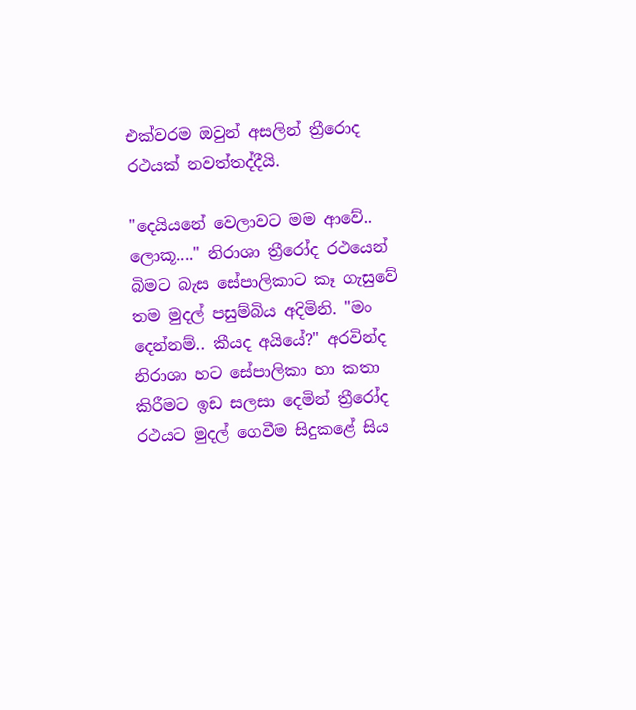එක්වරම ඔවුන් අසලින් ත්‍රීරොද රථයක් නවත්තද්දීයි.

"දෙයියනේ වෙලාවට මම ආවේ.. ලොකූ...." නිරාශා ත්‍රීරෝද රථයෙන් බිමට බැස සේපාලිකාට කෑ ගැසුවේ තම මුදල් පසුම්බිය අදිමිනි. "මං දෙන්නම්.. කීයද අයියේ?" අරවින්ද නිරාශා හට සේපාලිකා හා කතා කිරීමට ඉඩ සලසා දෙමින් ත්‍රීරෝද රථයට මුදල් ගෙවීම සිදුකළේ සිය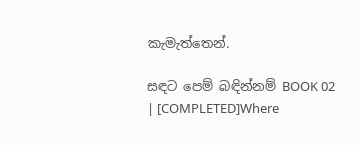කැමැත්තෙන්.

සඳට පෙම් බඳින්නම් BOOK 02 | [COMPLETED]Where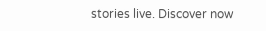stories live. Discover now